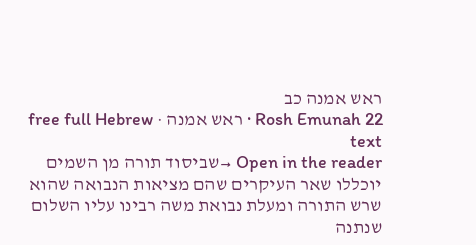ראש אמנה כב
Rosh Emunah 22 · ראש אמנה · free full Hebrew text
Open in the reader →שביסוד תורה מן השמים יוכללו שאר העיקרים שהם מציאות הנבואה שהוא שרש התורה ומעלת נבואת משה רבינו עליו השלום שנתנה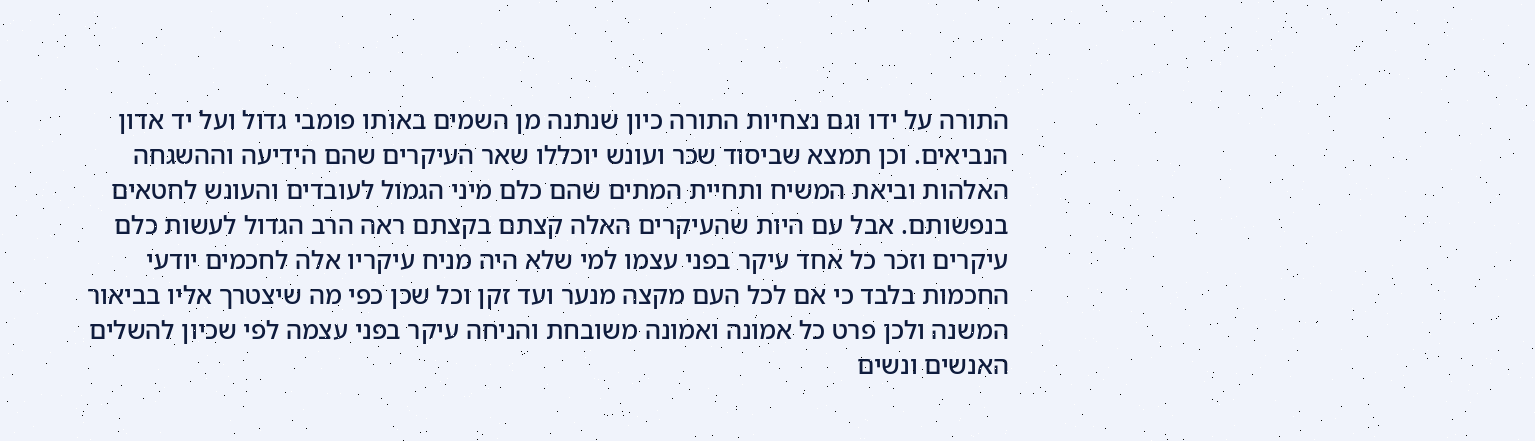התורה על ידו וגם נצחיות התורה כיון שנתנה מן השמים באותו פומבי גדול ועל יד אדון הנביאים. וכן תמצא שביסוד שכר ועונש יוכללו שאר העיקרים שהם הידיעה וההשגחה האלהות וביאת המשיח ותחיית המתים שהם כלם מיני הגמול לעובדים והעונש לחטאים בנפשותם. אבל עם היות שהעיקרים האלה קצתם בקצתם ראה הרב הגדול לעשות כלם עיקרים וזכר כל אחד עיקר בפני עצמו למי שלא היה מניח עיקריו אלה לחכמים יודעי החכמות בלבד כי אם לכל העם מקצה מנער ועד זקן וכל שכן כפי מה שיצטרך אליו בביאור המשנה ולכן פרט כל אמונה ואמונה משובחת והניחה עיקר בפני עצמה לפי שכיון להשלים האנשים ונשים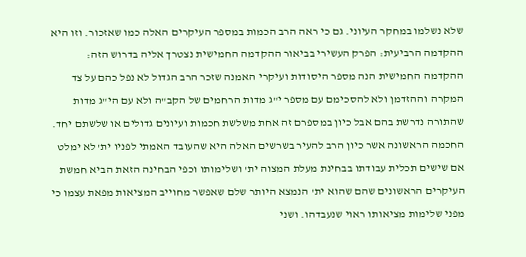שלא נשלמו במחקר העיוני. גם כי ראה הרב הכמות במספר העיקרים האלה כמו שאזכור. וזו היא ההקדמה הרביעית: הפרק העשירי בביאור ההקדמה החמישית נצטרך אליה בדרוש הזה: ההקדמה החמישית הנה מספר היסודות ועיקרי האמנה שזכר הרב הגדול לא נפל כהם על צד המקרה וההזדמן ולא להסכימם עם מספר י"ג מדות הרחמים של הקב"ה ולא עם הי"ג מדות שהתורה נדרשת בהם אבל כיון במספרם זה אחת משלשת חכמות ועיונים גדולים או שלשתם יחד. החכמה הראשונה אשר כיון הרב להעיר בשרשים האלה היא שהעובד האמתי לפניו ית' לא ימלט אם שישים תכלית עבודתו בבחינת מעלת המצוה ית' ושלימותו וכפי הבחינה הזאת הביא חמשת העיקרים הראשונים שהם שהוא ית' הנמצא היותר שלם שאפשר מחוייב המציאות מפאת עצמו כי מפני שלימות מציאותו ראוי שנעבדהו. ושני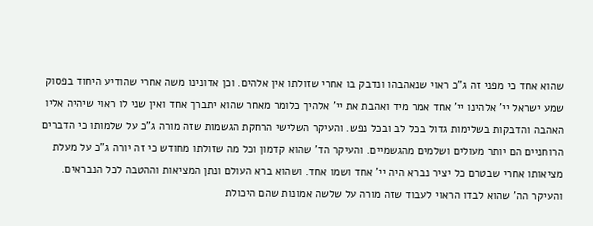שהוא אחד כי מפני זה ג"כ ראוי שנאהבהו ונדבק בו אחרי שזולתו אין אלהים. וכן אדונינו משה אחרי שהודיע היחוד בפסוק שמע ישראל יי' אלהינו יי' אחד אמר מיד ואהבת את יי' אלהיך כלומר מאחר שהוא יתברך אחד ואין שני לו ראוי שיהיה אליו האהבה והדבקות בשלימות גדול בכל לב ובכל נפש. והעיקר השלישי הרחקת הגשמות שזה מורה ג"כ על שלמותו כי הדברים הרוחניים הם יותר מעולים ושלמים מהגשמיים. והעיקר הד' שהוא קדמון וכל מה שזולתו מחודש כי זה יורה ג"כ על מעלת מציאותו אחרי שבטרם כל יציר נברא היה יי' אחד ושמו אחד. ושהוא ברא העולם ונתן המציאות וההטבה לכל הנבראים. והעיקר הה' שהוא לבדו הראוי לעבוד שזה מורה על שלשה אמונות שהם היכולת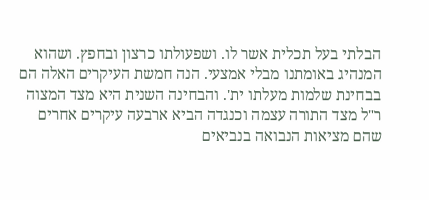הבלתי בעל תכלית אשר לו. ושפעולתו כרצון ובחפץ. ושהוא המנהיג באומתנו מבלי אמצעי. הנה חמשת העיקרים האלה הם בבחינת שלמות מעלתו ית'. והבחינה השנית היא מצד המצוה ר"ל מצד התורה עצמה וכנגדה הביא ארבעה עיקרים אחרים שהם מציאות הנבואה בנביאים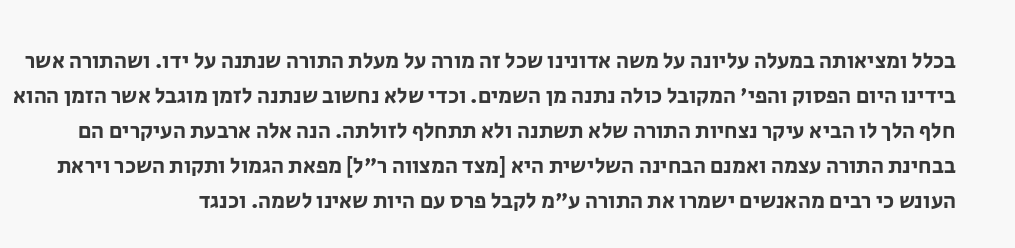בכלל ומציאותה במעלה עליונה על משה אדונינו שכל זה מורה על מעלת התורה שנתנה על ידו. ושהתורה אשר בידינו היום הפסוק והפי' המקובל כולה נתנה מן השמים. וכדי שלא נחשוב שנתנה לזמן מוגבל אשר הזמן ההוא חלף הלך לו הביא עיקר נצחיות התורה שלא תשתנה ולא תתחלף לזולתה. הנה אלה ארבעת העיקרים הם בבחינת התורה עצמה ואמנם הבחינה השלישית היא [מצד המצווה ר"ל] מפאת הגמול ותקות השכר ויראת העונש כי רבים מהאנשים ישמרו את התורה ע"מ לקבל פרס עם היות שאינו לשמה. וכנגד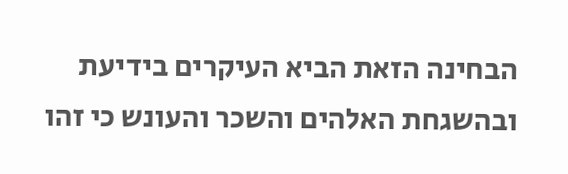הבחינה הזאת הביא העיקרים בידיעת ובהשגחת האלהים והשכר והעונש כי זהו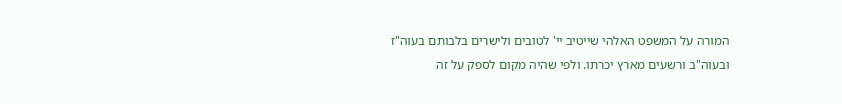המורה על המשפט האלהי שייטיב יי' לטובים ולישרים בלבותם בעוה"ז ובעוה"ב ורשעים מארץ יכרתו. ולפי שהיה מקום לספק על זה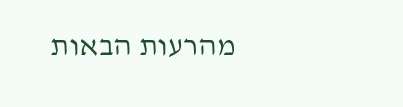מהרעות הבאות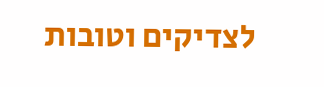לצדיקים וטובות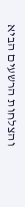והצלחות הרשעים הביא